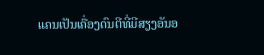ແຄນເປັນເຄື່ອງດົນຕີທີ່ມີສຽງອັນອ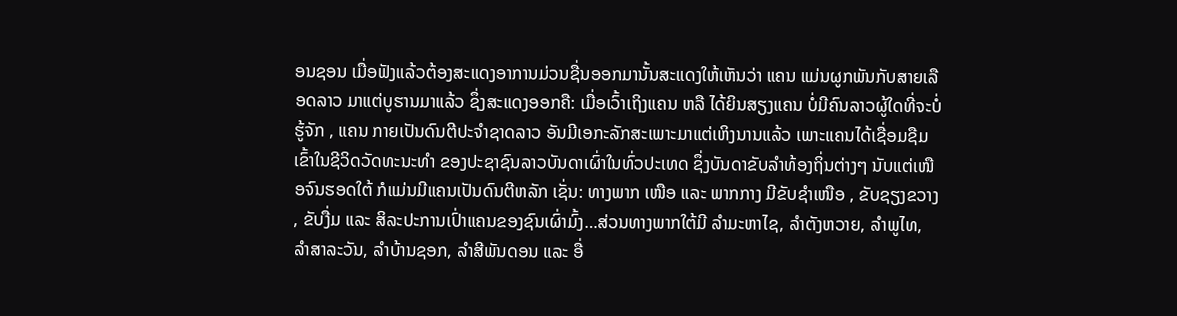ອນຊອນ ເມື່ອຟັງແລ້ວຕ້ອງສະແດງອາການມ່ວນຊື່ນອອກມານັ້ນສະແດງໃຫ້ເຫັນວ່າ ແຄນ ແມ່ນຜູກພັນກັບສາຍເລືອດລາວ ມາແຕ່ບູຮານມາແລ້ວ ຊຶ່ງສະແດງອອກຄື: ເມື່ອເວົ້າເຖິງແຄນ ຫລື ໄດ້ຍິນສຽງແຄນ ບໍ່ມີຄົນລາວຜູ້ໃດທີ່ຈະບໍ່ຮູ້ຈັກ , ແຄນ ກາຍເປັນດົນຕີປະຈໍາຊາດລາວ ອັນມີເອກະລັກສະເພາະມາແຕ່ເຫິງນານແລ້ວ ເພາະແຄນໄດ້ເຊື່ອມຊືມເຂົ້າໃນຊີວິດວັດທະນະທໍາ ຂອງປະຊາຊົນລາວບັນດາເຜົ່າໃນທົ່ວປະເທດ ຊຶ່ງບັນດາຂັບລໍາທ້ອງຖິ່ນຕ່າງໆ ນັບແຕ່ເໜືອຈົນຮອດໃຕ້ ກໍແມ່ນມີແຄນເປັນດົນຕີຫລັກ ເຊັ່ນ: ທາງພາກ ເໜືອ ແລະ ພາກກາງ ມີຂັບຊໍາເໜືອ , ຂັບຊຽງຂວາງ , ຂັບງື່ມ ແລະ ສິລະປະການເປົ່າແຄນຂອງຊົນເຜົ່າມົ້ງ…ສ່ວນທາງພາກໃຕ້ມີ ລໍາມະຫາໄຊ, ລໍາຕັງຫວາຍ, ລໍາພູໄທ, ລໍາສາລະວັນ, ລໍາບ້ານຊອກ, ລໍາສີພັນດອນ ແລະ ອື່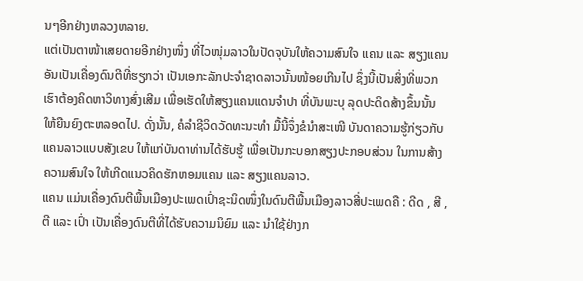ນໆອີກຢ່າງຫລວງຫລາຍ.
ແຕ່ເປັນຕາໜ້າເສຍດາຍອີກຢ່າງໜຶ່ງ ທີ່ໄວໜຸ່ມລາວໃນປັດຈຸບັນໃຫ້ຄວາມສົນໃຈ ແຄນ ແລະ ສຽງແຄນ ອັນເປັນເຄື່ອງດົນຕີທີ່ຮຽກວ່າ ເປັນເອກະລັກປະຈໍາຊາດລາວນັ້ນໜ້ອຍເກີນໄປ ຊຶ່ງນີ້ເປັນສິ່ງທີ່ພວກເຮົາຕ້ອງຄິດຫາວິທາງສົ່ງເສີມ ເພື່ອເຮັດໃຫ້ສຽງແຄນແດນຈໍາປາ ທີ່ບັນພະບຸ ລຸດປະດິດສ້າງຂຶ້ນນັ້ນ ໃຫ້ຍືນຍົງຕະຫລອດໄປ. ດັ່ງນັ້ນ, ຄໍລຳຊີວິດວັດທະນະທຳ ມື້ນີ້ຈຶ່ງຂໍນໍາສະເໜີ ບັນດາຄວາມຮູ້ກ່ຽວກັບແຄນລາວແບບສັງເຂບ ໃຫ້ແກ່ບັນດາທ່ານໄດ້ຮັບຮູ້ ເພື່ອເປັນກະບອກສຽງປະກອບສ່ວນ ໃນການສ້າງຄວາມສົນໃຈ ໃຫ້ເກີດແນວຄິດຮັກຫອມແຄນ ແລະ ສຽງແຄນລາວ.
ແຄນ ແມ່ນເຄື່ອງດົນຕີພື້ນເມືອງປະເພດເປົ່າຊະນິດໜຶ່ງໃນດົນຕີພື້ນເມືອງລາວສີ່ປະເພດຄື : ດີດ , ສີ , ຕີ ແລະ ເປົ່າ ເປັນເຄື່ອງດົນຕີທີ່ໄດ້ຮັບຄວາມນິຍົມ ແລະ ນໍາໃຊ້ຢ່າງກ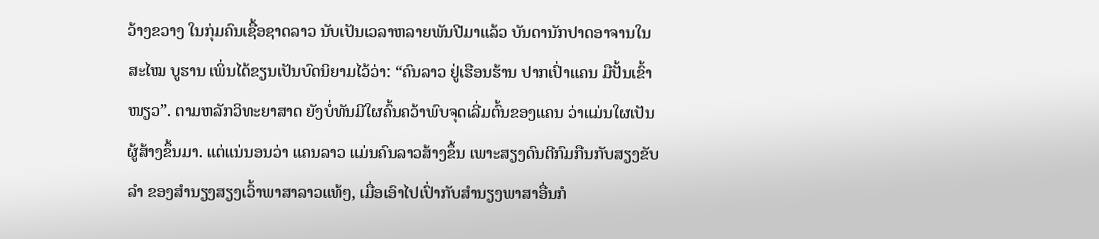ວ້າງຂວາງ ໃນກຸ່ມຄົນເຊື້ອຊາດລາວ ນັບເປັນເວລາຫລາຍພັນປີມາແລ້ວ ບັນດານັກປາດອາຈານໃນສະໄໝ ບູຮານ ເພິ່ນໄດ້ຂຽນເປັນບົດນິຍາມໄວ້ວ່າ: “ຄົນລາວ ຢູ່ເຮືອນຮ້ານ ປາກເປົ່າແຄນ ມືປັ້ນເຂົ້າໜຽວ”. ຕາມຫລັກວິທະຍາສາດ ຍັງບໍ່ທັນມີໃຜຄົ້ນຄວ້າພົບຈຸດເລີ່ມຕົ້ນຂອງແຄນ ວ່າແມ່ນໃຜເປັນຜູ້ສ້າງຂຶ້ນມາ. ແຕ່ແນ່ນອນວ່າ ແຄນລາວ ແມ່ນຄົນລາວສ້າງຂຶ້ນ ເພາະສຽງດົນຕີກົມກືນກັບສຽງຂັບ ລໍາ ຂອງສໍານຽງສຽງເວົ້າພາສາລາວແທ້ໆ, ເມື່ອເອົາໄປເປົ່າກັບສໍານຽງພາສາອື່ນກໍ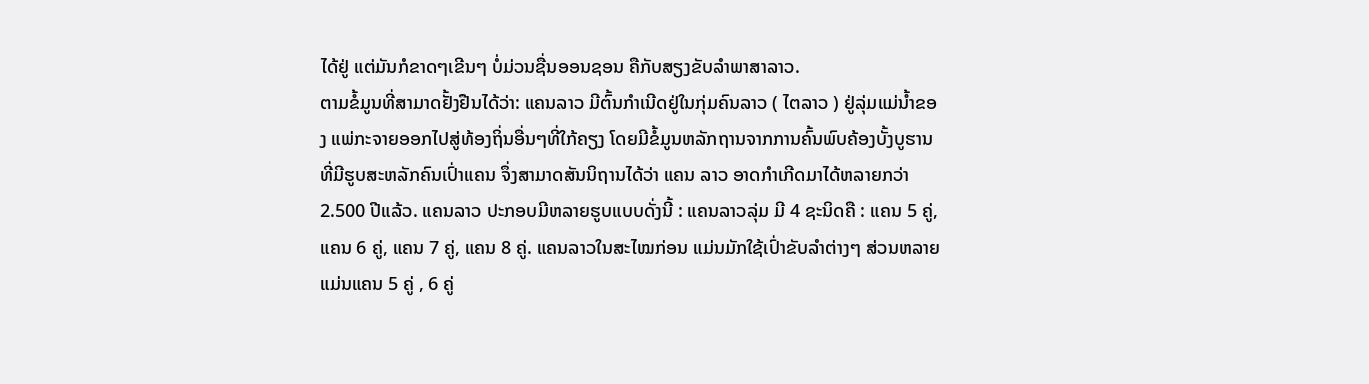ໄດ້ຢູ່ ແຕ່ມັນກໍຂາດໆເຂີນໆ ບໍ່ມ່ວນຊື່ນອອນຊອນ ຄືກັບສຽງຂັບລໍາພາສາລາວ.
ຕາມຂໍ້ມູນທີ່ສາມາດຢັ້ງຢືນໄດ້ວ່າ: ແຄນລາວ ມີຕົ້ນກໍາເນີດຢູ່ໃນກຸ່ມຄົນລາວ ( ໄຕລາວ ) ຢູ່ລຸ່ມແມ່ນໍ້າຂອງ ແພ່ກະຈາຍອອກໄປສູ່ທ້ອງຖິ່ນອື່ນໆທີ່ໃກ້ຄຽງ ໂດຍມີຂໍ້ມູນຫລັກຖານຈາກການຄົ້ນພົບຄ້ອງບັ້ງບູຮານ ທີ່ມີຮູບສະຫລັກຄົນເປົ່າແຄນ ຈຶ່ງສາມາດສັນນິຖານໄດ້ວ່າ ແຄນ ລາວ ອາດກໍາເກີດມາໄດ້ຫລາຍກວ່າ 2.500 ປີແລ້ວ. ແຄນລາວ ປະກອບມີຫລາຍຮູບແບບດັ່ງນີ້ : ແຄນລາວລຸ່ມ ມີ 4 ຊະນິດຄື : ແຄນ 5 ຄູ່, ແຄນ 6 ຄູ່, ແຄນ 7 ຄູ່, ແຄນ 8 ຄູ່. ແຄນລາວໃນສະໄໝກ່ອນ ແມ່ນມັກໃຊ້ເປົ່າຂັບລໍາຕ່າງໆ ສ່ວນຫລາຍແມ່ນແຄນ 5 ຄູ່ , 6 ຄູ່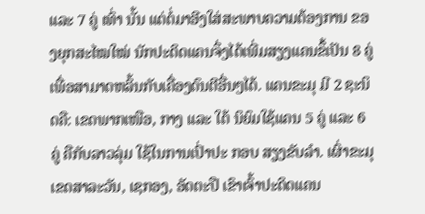ແລະ 7 ຄູ່ ເທົ່າ ນັ້ນ ແຕ່ຕໍ່ມາອີງໃສ່ສະພາບຄວາມຕ້ອງການ ຂອງຍຸກສະໄໝໃໝ່ ນັກປະດິດແຄນຈຶ່ງໄດ້ເພີ່ມສຽງແຄນຂຶ້ເປັນ 8 ຄູ່ ເພື່ອສາມາດຫລິ້ນກັບເຄື່ອງດົນຕີອື່ນໆໄດ້. ແຄນຂະມຸ ມີ 2 ຊະນິດຄື: ເຂດພາກເໜືອ, ກາງ ແລະ ໃຕ້ ນິຍົມໃຊ້ແຄນ 5 ຄູ່ ແລະ 6 ຄູ່ ຄືກັບລາວລຸ່ມ ໃຊ້ໃນການເປົ່າປະ ກອບ ສຽງຂັບລໍາ. ເຜົ່າຂະມຸ ເຂດສາລະວັນ, ເຊກອງ, ອັດຕະປື ເຂົາເຈົ້າປະດິດແຄນ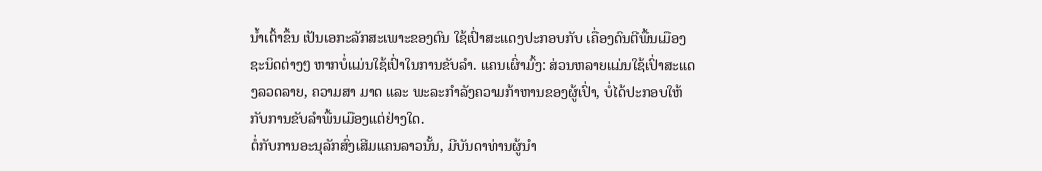ນໍ້າເຕົ້າຂຶ້ນ ເປັນເອກະລັກສະເພາະຂອງຕົນ ໃຊ້ເປົ່າສະແດງປະກອບກັບ ເຄື່ອງດົນຕີພື້ນເມືອງຊະນິດຕ່າງໆ ຫາກບໍ່ແມ່ນໃຊ້ເປົ່າໃນການຂັບລໍາ. ແຄນເຜົ່າມົ້ງ: ສ່ວນຫລາຍແມ່ນໃຊ້ເປົ່າສະແດງລວດລາຍ, ຄວາມສາ ມາດ ແລະ ພະລະກໍາລັງຄວາມກ້າຫານຂອງຜູ້ເປົ່າ, ບໍ່ໄດ້ປະກອບໃຫ້ກັບການຂັບລໍາພື້ນເມືອງແຕ່ຢ່າງໃດ.
ຕໍ່ກັບການອະນຸລັກສົ່ງເສີມແຄນລາວນັ້ນ, ມີບັນດາທ່ານຜູ້ນໍາ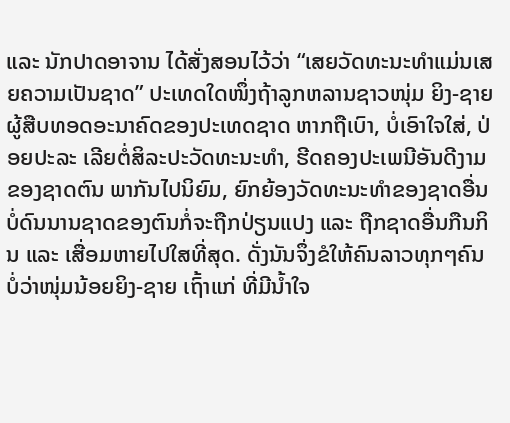ແລະ ນັກປາດອາຈານ ໄດ້ສັ່ງສອນໄວ້ວ່າ “ເສຍວັດທະນະທໍາແມ່ນເສຍຄວາມເປັນຊາດ” ປະເທດໃດໜຶ່ງຖ້າລູກຫລານຊາວໜຸ່ມ ຍິງ-ຊາຍ ຜູ້ສືບທອດອະນາຄົດຂອງປະເທດຊາດ ຫາກຖືເບົາ, ບໍ່ເອົາໃຈໃສ່, ປ່ອຍປະລະ ເລີຍຕໍ່ສິລະປະວັດທະນະທໍາ, ຮີດຄອງປະເພນີອັນດີງາມຂອງຊາດຕົນ ພາກັນໄປນິຍົມ, ຍົກຍ້ອງວັດທະນະທໍາຂອງຊາດອື່ນ ບໍ່ດົນນານຊາດຂອງຕົນກໍ່ຈະຖືກປ່ຽນແປງ ແລະ ຖືກຊາດອື່ນກືນກິນ ແລະ ເສື່ອມຫາຍໄປໃສທີ່ສຸດ. ດັ່ງນັນຈຶ່ງຂໍໃຫ້ຄົນລາວທຸກໆຄົນ ບໍ່ວ່າໜຸ່ມນ້ອຍຍິງ-ຊາຍ ເຖົ້າແກ່ ທີ່ມີນໍ້າໃຈ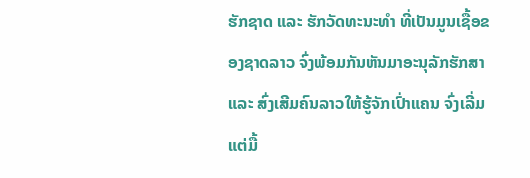ຮັກຊາດ ແລະ ຮັກວັດທະນະທໍາ ທີ່ເປັນມູນເຊື້ອຂອງຊາດລາວ ຈົ່ງພ້ອມກັນຫັນມາອະນຸລັກຮັກສາ ແລະ ສົ່ງເສີມຄົນລາວໃຫ້ຮູ້ຈັກເປົ່າແຄນ ຈົ່ງເລີ່ມແຕ່ມື້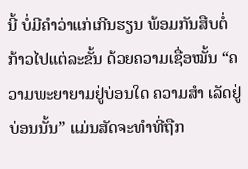ນີ້ ບໍ່ມີຄໍາວ່າແກ່ເກີນຮຽນ ພ້ອມກັນສືບຕໍ່ກ້າວໄປແຕ່ລະຂັ້ນ ດ້ວຍຄວາມເຊື່ອໝັ້ນ “ຄວາມພະຍາຍາມຢູ່ບ່ອນໃດ ຄວາມສໍາ ເລັດຢູ່ບ່ອນນັ້ນ” ແມ່ນສັດຈະທໍາທີ່ຖືກ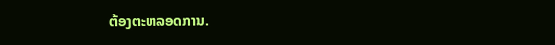ຕ້ອງຕະຫລອດການ.